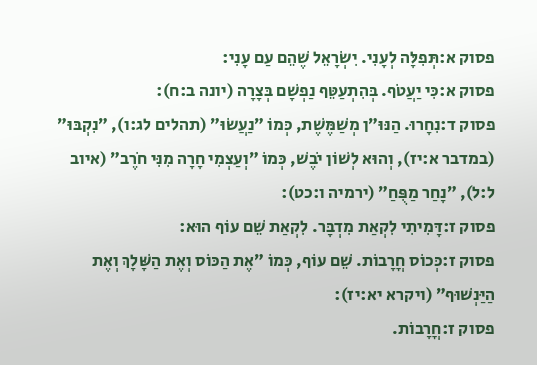פסוק א:תְּפִלָּה לְעָנִי. יִשְׂרָאֵל שֶׁהֵם עַם עָנִי:
פסוק א:כִּי יַעֲטֹף. בְּהִתְעַטֵּף נַפְשָׁם בְּצָרָה (יונה ב:ח):
פסוק ד:נִחָרוּ. הַנּוּ״ן מְשַׁמֶּשֶׁת, כְּמוֹ ״נַעֲשׂוּ״ (תהלים לג:ו), ״נִקְבּוּ״ (במדבר א:יז), וְהוּא לְשׁוֹן יֹבֶשׁ, כְּמוֹ ״וְעַצְמִי חָרָה מִנִּי חֹרֶב״ (איוב ל:ל), ״נָחַר מַפֻּחַ״ (ירמיה ו:כט):
פסוק ז:דָּמִיתִי לִקְאַת מִדְבָּר. לִקְאַת שֵׁם עוֹף הוּא:
פסוק ז:כְּכוֹס חֳרָבוֹת. שֵׁם עוֹף, כְּמוֹ ״אֶת הַכּוֹס וְאֶת הַשָּׁלָךְ וְאֶת הַיַּנְשׁוּף״ (ויקרא יא:יז):
פסוק ז:חֳרָבוֹת.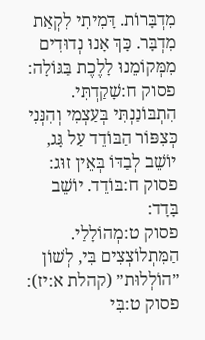מִדְבָּרוֹת. דָּמִיתִי לִקְאַת מִדְבָּר. כָּךְ אָנוּ נְדוּדִים מִמְּקוֹמֵנוּ לָלֶכֶת בַּגּוֹלָה:
פסוק ח:שָׁקַדְתִּי. הִתְבּוֹנַנְתִּי בְּעַצְמִי וְהִנְּנִי כְּצִפּוֹר הַבּוֹדֵד עַל גָּג, יוֹשֵׁב לְבַדּוֹ בְּאֵין זוּג:
פסוק ח:בּוֹדֵד. יוֹשֵׁב בָּדָד:
פסוק ט:מְהוֹלָלַי. הַמִּתְלוֹצְצִים בִּי, לְשׁוֹן ״הוֹלְלוּת״ (קהלת א:יז):
פסוק ט:בִּי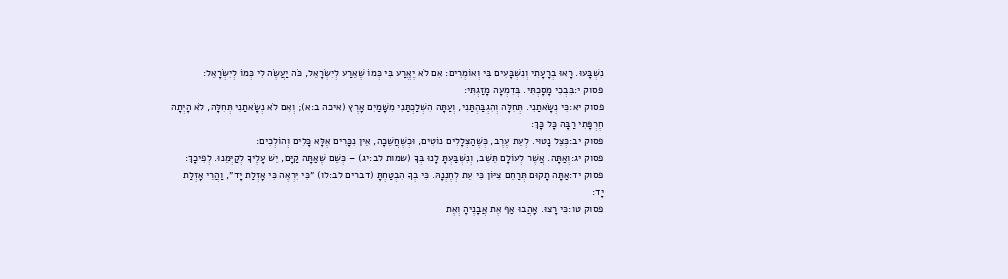נִשְׁבָּעוּ. רָאוּ בְרָעָתִי וְנִשְׁבָּעִים בִּי וְאוֹמְרִים: אִם לֹא יֶאֱרַע בִּי כְּמוֹ שֶׁאֵרַע לְיִשְׂרָאֵל, כֹּה יַעֲשֶׂה לִי כְּמוֹ לְיִשְׂרָאֵל:
פסוק י:בִּבְכִי מָסָכְתִּי. בְּדִמְעָה מָזַגְתִּי:
פסוק יא:כִּי נְשָׂאתַנִי. תְּחִלָּה וְהִגְבַּהְתַּנִי, וְעַתָּה הִשְׁלַכְתַּנִי מִשָּׁמַיִם אָרֶץ (איכה ב:א); וְאִם לֹא נְשָׂאתַנִי תְּחִלָּה, לֹא הָיְתָה חֶרְפָּתִי רַבָּה כָּל כָּךְ:
פסוק יב:כְּצֵל נָטוּי. לְעֵת עֶרֶב, כְּשֶׁהַצְּלָלִים נוֹטִים, וּכְשֶׁחֲשֵׁכָה, אֵין נִכָּרִים אֶלָּא כָּלִים וְהוֹלְכִים:
פסוק יג:וְאַתָּה. אֲשֶׁר לְעוֹלָם תֵּשֵׁב, וְנִשְׁבַּעְתָּ לָנוּ בְּךָ (שמות לב:יג) – כְּשֵׁם שֶׁאַתָּה קַיָּם, יֵשׁ עָלֶיךָ לְקַיְּמֵנוּ. לְפִיכָךְ:
פסוק יד:אַתָּה תָקוּם תְּרַחֵם צִיּוֹן כִּי עֵת לְחֶנְנָהּ. כִּי בְךָ הִבְטַחְתָּ (דברים לב:לו) ״כִּי יִרְאֶה כִּי אָזְלַת יָד״, וַהֲרֵי אָזְלַת יָד:
פסוק טו:כִּי רָצוּ. אָהֲבוּ אַף אֶת אֲבָנֶיהָ וְאֶת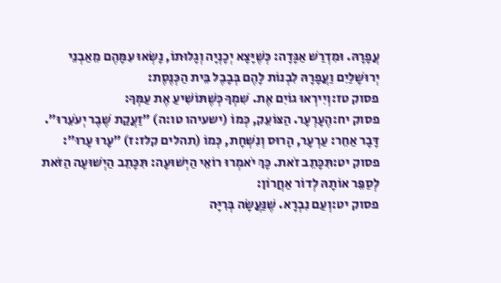עֲפָרָהּ. וּמִדְרַשׁ אַגָּדָה: כְּשֶׁיָּצָא יְכָנְיָה וְגָלוּתוֹ, נָשְׂאוּ עִמָּהֶם מֵאַבְנֵי יְרוּשָׁלַיִם וַעֲפָרָהּ לִבְנוֹת לָהֶם בְּבָבֶל בֵּית הַכְּנֶסֶת:
פסוק טז:וְיִירְאוּ גוֹיִם אֶת. שִׁמְךָ כְּשֶׁתּוֹשִׁיעַ אֶת עַמְּךָ:
פסוק יח:הֶעָרְעָר. הַצּוֹעֵק, כְּמוֹ (ישעיהו טו:ה) ״זַעֲקַת שֶׁבֶר יְעֹעֵרוּ״. דָּבָר אַחֵר: עַרְעָר, הָרוּס וְנִשְׁחָת, כְּמוֹ (תהלים קלז:ז) ״עָרוּ עָרוּ״:
פסוק יט:תִּכָּתֵב זֹאת. כָּךְ יֹאמְרוּ רוֹאֵי הַיְשׁוּעָה: תִּכָּתֵב הַיְשׁוּעָה הַזֹּאת לְסַפֵּר אוֹתָהּ לְדוֹר אַחֲרוֹן:
פסוק יט:וְעַם נִבְרָא. שֶׁנַּעֲשָׂה בְּרִיָּה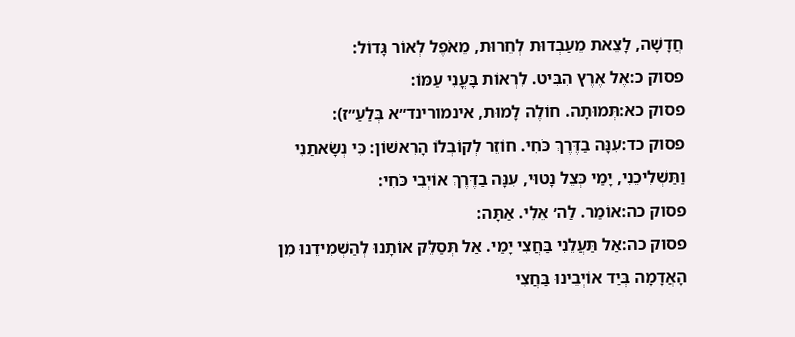חֲדָשָׁה, לָצֵאת מֵעַבְדוּת לְחֵרוּת, מֵאֹפֶל לְאוֹר גָּדוֹל:
פסוק כ:אֶל אֶרֶץ הִבִּיט. לִרְאוֹת בָּעֳנִי עַמּוֹ:
פסוק כא:תְּמוּתָה. חוֹלֶה לָמוּת, אינמורינד״א בְּלַעַ״ז):
פסוק כד:עִנָּה בַדֶּרֶךְ כֹּחִי. חוֹזֵר לְקוֹבְלוֹ הָרִאשׁוֹן: כִּי נְשָׂאתַנִי וַתַּשְׁלִיכֵנִי, יָמַי כְּצֵל נָטוּי, עִנָּה בַדֶּרֶךְ אוֹיְבִי כֹּחִי:
פסוק כה:אוֹמַר. לַה׳ אֵלִי. אַתָּה:
פסוק כה:אַל תַּעֲלֵנִי בַּחֲצִי יָמַי. אַל תְּסַלֵּק אוֹתָנוּ לְהַשְׁמִידֵנוּ מִן הָאֲדָמָה בְּיַד אוֹיְבֵינוּ בַּחֲצִי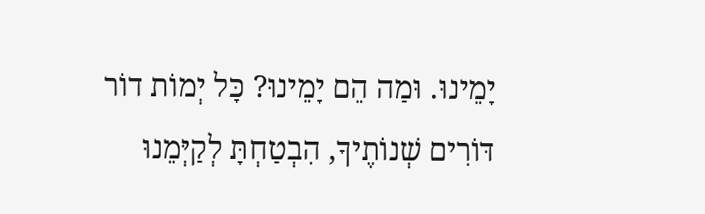יָמֵינוּ. וּמַה הֵם יָמֵינוּ? כָּל יְמוֹת דוֹר דּוֹרִים שְׁנוֹתֶיךָ, הִבְטַחְתָּ לְקַיְּמֵנוּ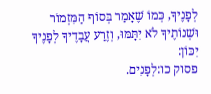לְפָנֶיךָ, כְּמוֹ שֶׁאָמַר בְּסוֹף הַמִּזְמוֹר וּשְׁנוֹתֶיךָ לֹא יִתָּמּוּ, וְזֶרַע עֲבָדֶיךָ לְפָנֶיךָ יִכּוֹן:
פסוק כו:לְפָנִים.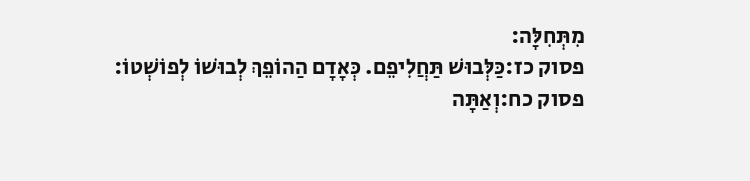מִתְּחִלָּה:
פסוק כז:כַּלְּבוּשׁ תַּחֲלִיפֵם. כְּאָדָם הַהוֹפֵךְ לְבוּשׁוֹ לְפוֹשְׁטוֹ:
פסוק כח:וְאַתָּה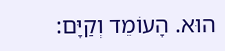הוּא. הָעוֹמֵד וְקַיָּם: